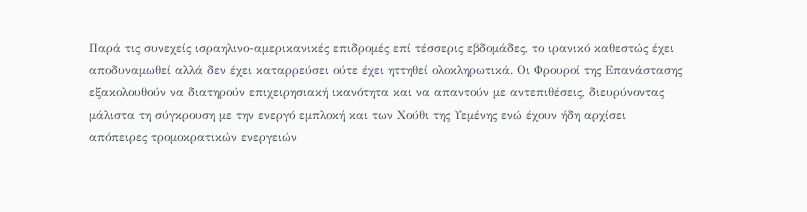Παρά τις συνεχείς ισραηλινο-αμερικανικές επιδρομές επί τέσσερις εβδομάδες, το ιρανικό καθεστώς έχει αποδυναμωθεί αλλά δεν έχει καταρρεύσει ούτε έχει ηττηθεί ολοκληρωτικά. Οι Φρουροί της Επανάστασης εξακολουθούν να διατηρούν επιχειρησιακή ικανότητα και να απαντούν με αντεπιθέσεις, διευρύνοντας μάλιστα τη σύγκρουση με την ενεργό εμπλοκή και των Χούθι της Υεμένης ενώ έχουν ήδη αρχίσει απόπειρες τρομοκρατικών ενεργειών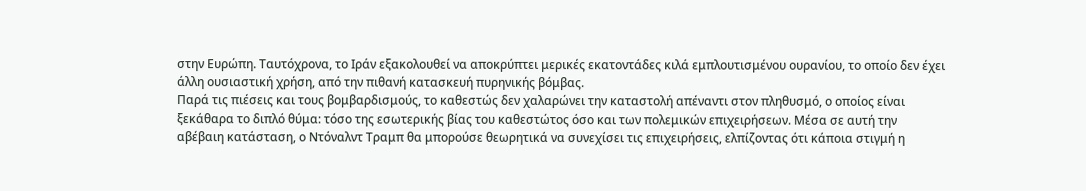στην Ευρώπη. Ταυτόχρονα, το Ιράν εξακολουθεί να αποκρύπτει μερικές εκατοντάδες κιλά εμπλουτισμένου ουρανίου, το οποίο δεν έχει άλλη ουσιαστική χρήση, από την πιθανή κατασκευή πυρηνικής βόμβας.
Παρά τις πιέσεις και τους βομβαρδισμούς, το καθεστώς δεν χαλαρώνει την καταστολή απέναντι στον πληθυσμό, ο οποίος είναι ξεκάθαρα το διπλό θύμα: τόσο της εσωτερικής βίας του καθεστώτος όσο και των πολεμικών επιχειρήσεων. Μέσα σε αυτή την αβέβαιη κατάσταση, ο Ντόναλντ Τραμπ θα μπορούσε θεωρητικά να συνεχίσει τις επιχειρήσεις, ελπίζοντας ότι κάποια στιγμή η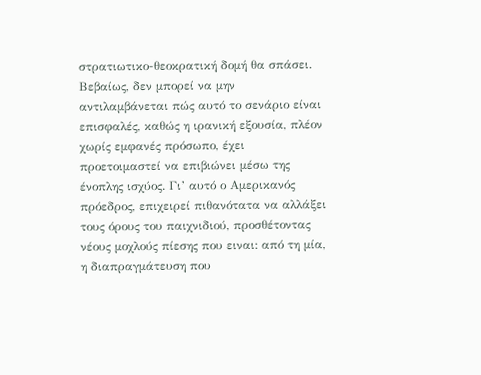στρατιωτικο-θεοκρατική δομή θα σπάσει.
Βεβαίως, δεν μπορεί να μην αντιλαμβάνεται πώς αυτό το σενάριο είναι επισφαλές, καθώς η ιρανική εξουσία, πλέον χωρίς εμφανές πρόσωπο, έχει προετοιμαστεί να επιβιώνει μέσω της ένοπλης ισχύος. Γι’ αυτό ο Αμερικανός πρόεδρος, επιχειρεί πιθανότατα να αλλάξει τους όρους του παιχνιδιού, προσθέτοντας νέους μοχλούς πίεσης που ειναι: από τη μία, η διαπραγμάτευση που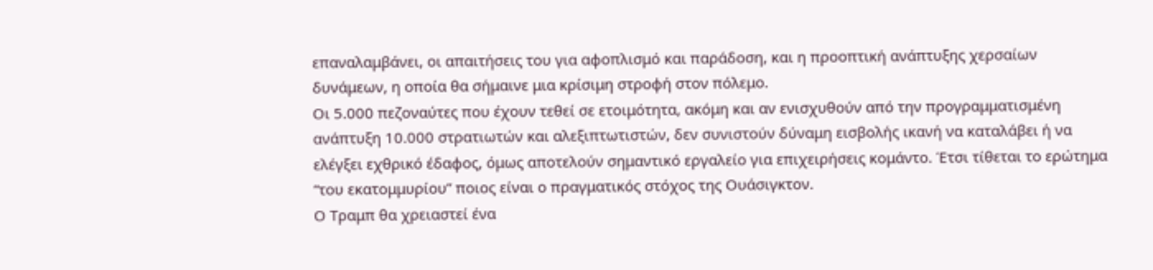επαναλαμβάνει, οι απαιτήσεις του για αφοπλισμό και παράδοση, και η προοπτική ανάπτυξης χερσαίων δυνάμεων, η οποία θα σήμαινε μια κρίσιμη στροφή στον πόλεμο.
Οι 5.000 πεζοναύτες που έχουν τεθεί σε ετοιμότητα, ακόμη και αν ενισχυθούν από την προγραμματισμένη ανάπτυξη 10.000 στρατιωτών και αλεξιπτωτιστών, δεν συνιστούν δύναμη εισβολής ικανή να καταλάβει ή να ελέγξει εχθρικό έδαφος, όμως αποτελούν σημαντικό εργαλείο για επιχειρήσεις κομάντο. Έτσι τίθεται το ερώτημα “του εκατομμυρίου” ποιος είναι ο πραγματικός στόχος της Ουάσιγκτον.
Ο Τραμπ θα χρειαστεί ένα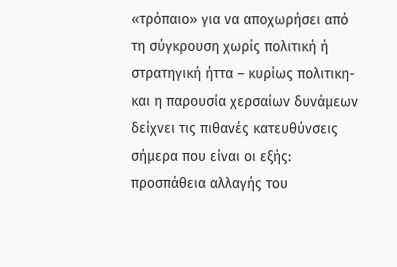«τρόπαιο» για να αποχωρήσει από τη σύγκρουση χωρίς πολιτική ή στρατηγική ήττα – κυρίως πολιτικη-και η παρουσία χερσαίων δυνάμεων δείχνει τις πιθανές κατευθύνσεις σήμερα που είναι οι εξής: προσπάθεια αλλαγής του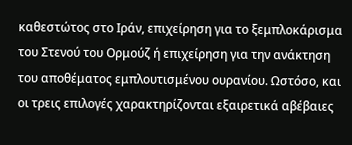καθεστώτος στο Ιράν, επιχείρηση για το ξεμπλοκάρισμα του Στενού του Ορμούζ ή επιχείρηση για την ανάκτηση του αποθέματος εμπλουτισμένου ουρανίου. Ωστόσο, και οι τρεις επιλογές χαρακτηρίζονται εξαιρετικά αβέβαιες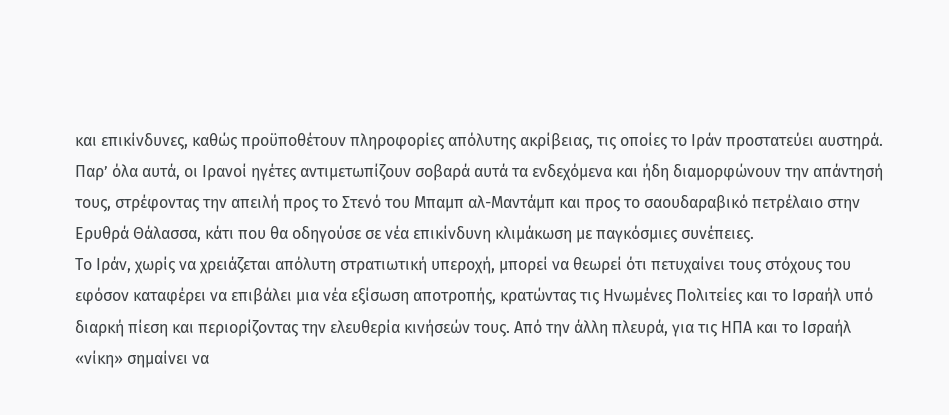και επικίνδυνες, καθώς προϋποθέτουν πληροφορίες απόλυτης ακρίβειας, τις οποίες το Ιράν προστατεύει αυστηρά. Παρ’ όλα αυτά, οι Ιρανοί ηγέτες αντιμετωπίζουν σοβαρά αυτά τα ενδεχόμενα και ήδη διαμορφώνουν την απάντησή τους, στρέφοντας την απειλή προς το Στενό του Μπαμπ αλ-Μαντάμπ και προς το σαουδαραβικό πετρέλαιο στην Ερυθρά Θάλασσα, κάτι που θα οδηγούσε σε νέα επικίνδυνη κλιμάκωση με παγκόσμιες συνέπειες.
Το Ιράν, χωρίς να χρειάζεται απόλυτη στρατιωτική υπεροχή, μπορεί να θεωρεί ότι πετυχαίνει τους στόχους του εφόσον καταφέρει να επιβάλει μια νέα εξίσωση αποτροπής, κρατώντας τις Ηνωμένες Πολιτείες και το Ισραήλ υπό διαρκή πίεση και περιορίζοντας την ελευθερία κινήσεών τους. Από την άλλη πλευρά, για τις ΗΠΑ και το Ισραήλ «νίκη» σημαίνει να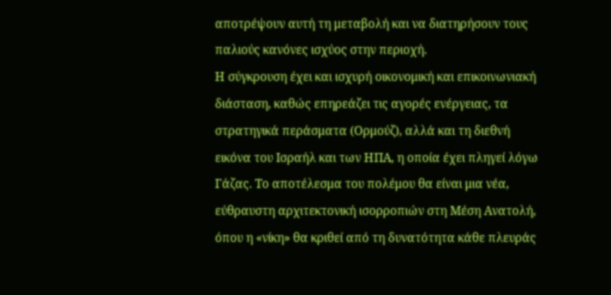αποτρέψουν αυτή τη μεταβολή και να διατηρήσουν τους παλιούς κανόνες ισχύος στην περιοχή.
Η σύγκρουση έχει και ισχυρή οικονομική και επικοινωνιακή διάσταση, καθώς επηρεάζει τις αγορές ενέργειας, τα στρατηγικά περάσματα (Ορμούζ), αλλά και τη διεθνή εικόνα του Ισραήλ και των ΗΠΑ, η οποία έχει πληγεί λόγω Γάζας. Το αποτέλεσμα του πολέμου θα είναι μια νέα, εύθραυστη αρχιτεκτονική ισορροπιών στη Μέση Ανατολή, όπου η «νίκη» θα κριθεί από τη δυνατότητα κάθε πλευράς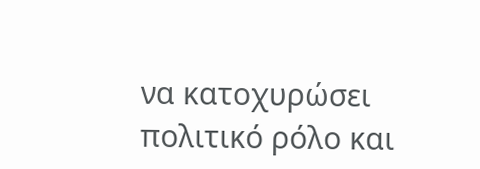να κατοχυρώσει πολιτικό ρόλο και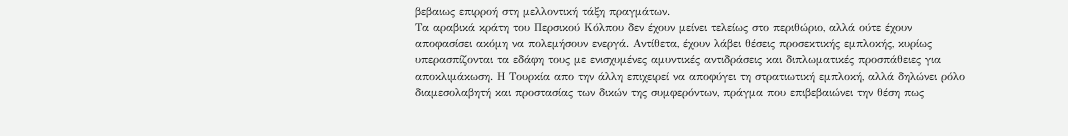βεβαιως επιρροή στη μελλοντική τάξη πραγμάτων.
Τα αραβικά κράτη του Περσικού Κόλπου δεν έχουν μείνει τελείως στο περιθώριο, αλλά ούτε έχουν αποφασίσει ακόμη να πολεμήσουν ενεργά. Αντίθετα, έχουν λάβει θέσεις προσεκτικής εμπλοκής, κυρίως υπερασπίζονται τα εδάφη τους με ενισχυμένες αμυντικές αντιδράσεις και διπλωματικές προσπάθειες για αποκλιμάκωση. Η Τουρκία απο την άλλη επιχειρεί να αποφύγει τη στρατιωτική εμπλοκή, αλλά δηλώνει ρόλο διαμεσολαβητή και προστασίας των δικών της συμφερόντων, πράγμα που επιβεβαιώνει την θέση πως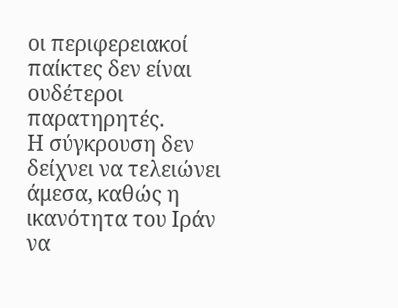οι περιφερειακοί παίκτες δεν είναι ουδέτεροι παρατηρητές.
Η σύγκρουση δεν δείχνει να τελειώνει άμεσα, καθώς η ικανότητα του Ιράν να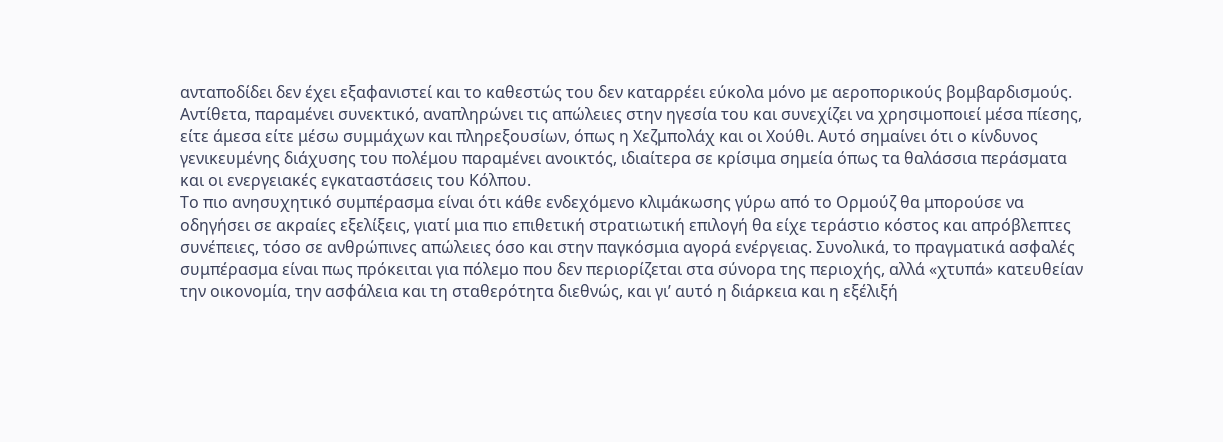ανταποδίδει δεν έχει εξαφανιστεί και το καθεστώς του δεν καταρρέει εύκολα μόνο με αεροπορικούς βομβαρδισμούς. Αντίθετα, παραμένει συνεκτικό, αναπληρώνει τις απώλειες στην ηγεσία του και συνεχίζει να χρησιμοποιεί μέσα πίεσης, είτε άμεσα είτε μέσω συμμάχων και πληρεξουσίων, όπως η Χεζμπολάχ και οι Χούθι. Αυτό σημαίνει ότι ο κίνδυνος γενικευμένης διάχυσης του πολέμου παραμένει ανοικτός, ιδιαίτερα σε κρίσιμα σημεία όπως τα θαλάσσια περάσματα και οι ενεργειακές εγκαταστάσεις του Κόλπου.
Το πιο ανησυχητικό συμπέρασμα είναι ότι κάθε ενδεχόμενο κλιμάκωσης γύρω από το Ορμούζ θα μπορούσε να οδηγήσει σε ακραίες εξελίξεις, γιατί μια πιο επιθετική στρατιωτική επιλογή θα είχε τεράστιο κόστος και απρόβλεπτες συνέπειες, τόσο σε ανθρώπινες απώλειες όσο και στην παγκόσμια αγορά ενέργειας. Συνολικά, το πραγματικά ασφαλές συμπέρασμα είναι πως πρόκειται για πόλεμο που δεν περιορίζεται στα σύνορα της περιοχής, αλλά «χτυπά» κατευθείαν την οικονομία, την ασφάλεια και τη σταθερότητα διεθνώς, και γι’ αυτό η διάρκεια και η εξέλιξή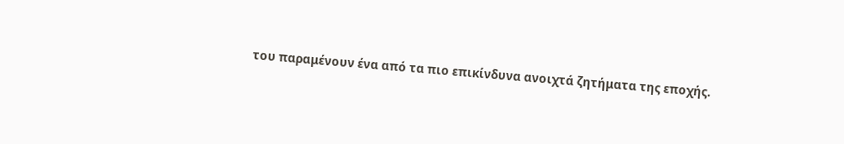του παραμένουν ένα από τα πιο επικίνδυνα ανοιχτά ζητήματα της εποχής.